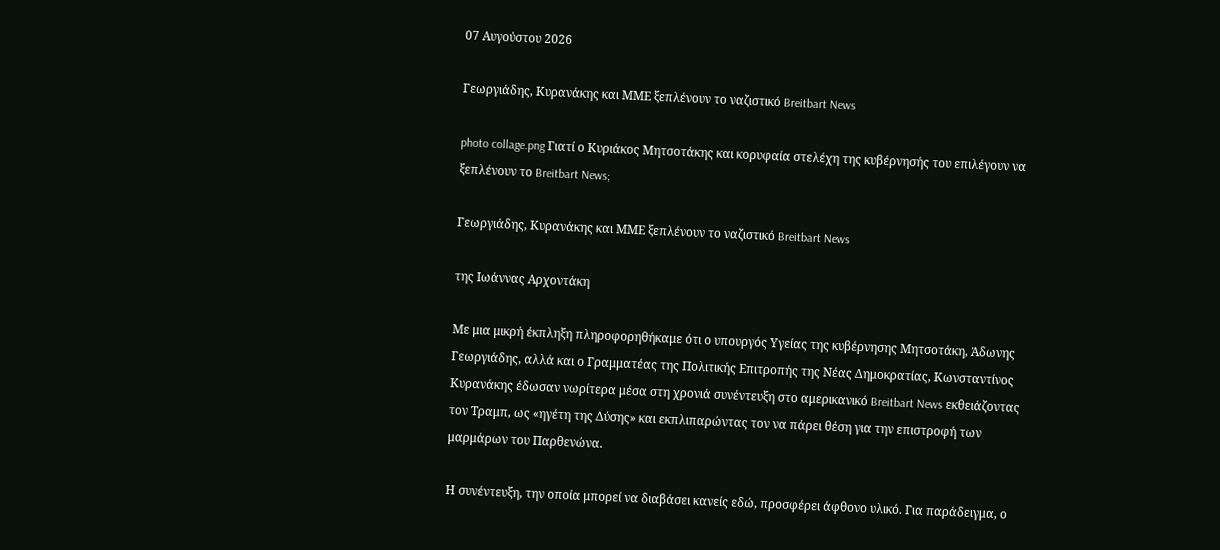07 Αυγούστου 2026

Γεωργιάδης, Κυρανάκης και ΜΜΕ ξεπλένουν το ναζιστικό Breitbart News

photo collage.png Γιατί ο Κυριάκος Μητσοτάκης και κορυφαία στελέχη της κυβέρνησής του επιλέγουν να ξεπλένουν το Breitbart News;

Γεωργιάδης, Κυρανάκης και ΜΜΕ ξεπλένουν το ναζιστικό Breitbart News

της Ιωάννας Αρχοντάκη

Με μια μικρή έκπληξη πληροφορηθήκαμε ότι ο υπουργός Υγείας της κυβέρνησης Μητσοτάκη, Άδωνης Γεωργιάδης, αλλά και ο Γραμματέας της Πολιτικής Επιτροπής της Νέας Δημοκρατίας, Κωνσταντίνος Κυρανάκης έδωσαν νωρίτερα μέσα στη χρονιά συνέντευξη στο αμερικανικό Breitbart News εκθειάζοντας τον Τραμπ, ως «ηγέτη της Δύσης» και εκπλιπαρώντας τον να πάρει θέση για την επιστροφή των μαρμάρων του Παρθενώνα.

Η συνέντευξη, την οποία μπορεί να διαβάσει κανείς εδώ, προσφέρει άφθονο υλικό. Για παράδειγμα, ο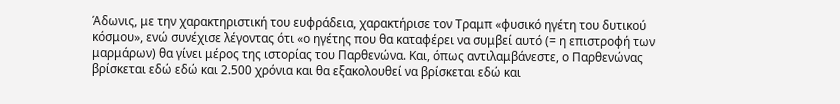Άδωνις, με την χαρακτηριστική του ευφράδεια, χαρακτήρισε τον Τραμπ «φυσικό ηγέτη του δυτικού κόσμου», ενώ συνέχισε λέγοντας ότι «ο ηγέτης που θα καταφέρει να συμβεί αυτό (= η επιστροφή των μαρμάρων) θα γίνει μέρος της ιστορίας του Παρθενώνα. Και, όπως αντιλαμβάνεστε, ο Παρθενώνας βρίσκεται εδώ εδώ και 2.500 χρόνια και θα εξακολουθεί να βρίσκεται εδώ και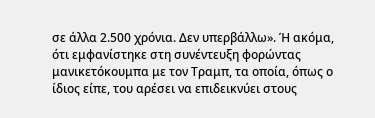σε άλλα 2.500 χρόνια. Δεν υπερβάλλω». Ή ακόμα, ότι εμφανίστηκε στη συνέντευξη φορώντας μανικετόκουμπα με τον Τραμπ, τα οποία, όπως ο ίδιος είπε, του αρέσει να επιδεικνύει στους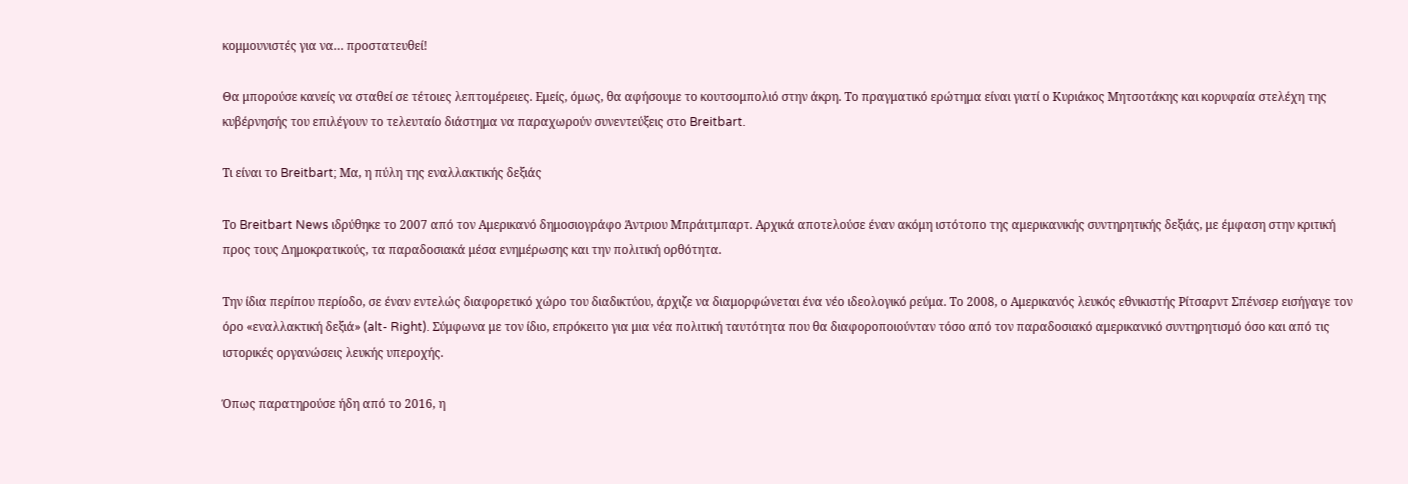κομμουνιστές για να… προστατευθεί!

Θα μπορούσε κανείς να σταθεί σε τέτοιες λεπτομέρειες. Εμείς, όμως, θα αφήσουμε το κουτσομπολιό στην άκρη. Το πραγματικό ερώτημα είναι γιατί ο Κυριάκος Μητσοτάκης και κορυφαία στελέχη της κυβέρνησής του επιλέγουν το τελευταίο διάστημα να παραχωρούν συνεντεύξεις στο Breitbart.

Τι είναι το Breitbart; Μα, η πύλη της εναλλακτικής δεξιάς

Το Breitbart News ιδρύθηκε το 2007 από τον Αμερικανό δημοσιογράφο Άντριου Μπράιτμπαρτ. Αρχικά αποτελούσε έναν ακόμη ιστότοπο της αμερικανικής συντηρητικής δεξιάς, με έμφαση στην κριτική προς τους Δημοκρατικούς, τα παραδοσιακά μέσα ενημέρωσης και την πολιτική ορθότητα.

Την ίδια περίπου περίοδο, σε έναν εντελώς διαφορετικό χώρο του διαδικτύου, άρχιζε να διαμορφώνεται ένα νέο ιδεολογικό ρεύμα. Το 2008, ο Αμερικανός λευκός εθνικιστής Ρίτσαρντ Σπένσερ εισήγαγε τον όρο «εναλλακτική δεξιά» (alt- Right). Σύμφωνα με τον ίδιο, επρόκειτο για μια νέα πολιτική ταυτότητα που θα διαφοροποιούνταν τόσο από τον παραδοσιακό αμερικανικό συντηρητισμό όσο και από τις ιστορικές οργανώσεις λευκής υπεροχής.

Όπως παρατηρούσε ήδη από το 2016, η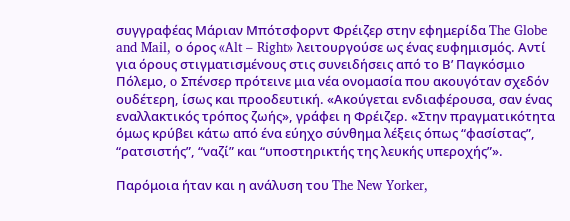συγγραφέας Μάριαν Μπότσφορντ Φρέιζερ στην εφημερίδα The Globe and Mail, ο όρος «Alt – Right» λειτουργούσε ως ένας ευφημισμός. Αντί για όρους στιγματισμένους στις συνειδήσεις από το Β’ Παγκόσμιο Πόλεμο, o Σπένσερ πρότεινε μια νέα ονομασία που ακουγόταν σχεδόν ουδέτερη, ίσως και προοδευτική. «Ακούγεται ενδιαφέρουσα, σαν ένας εναλλακτικός τρόπος ζωής», γράφει η Φρέιζερ. «Στην πραγματικότητα όμως κρύβει κάτω από ένα εύηχο σύνθημα λέξεις όπως “φασίστας”, “ρατσιστής”, “ναζί” και “υποστηρικτής της λευκής υπεροχής”».

Παρόμοια ήταν και η ανάλυση του The New Yorker,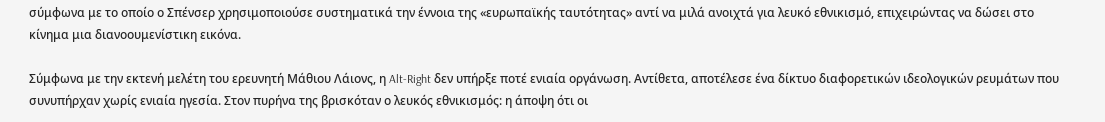σύμφωνα με το οποίο ο Σπένσερ χρησιμοποιούσε συστηματικά την έννοια της «ευρωπαϊκής ταυτότητας» αντί να μιλά ανοιχτά για λευκό εθνικισμό, επιχειρώντας να δώσει στο κίνημα μια διανοουμενίστικη εικόνα.

Σύμφωνα με την εκτενή μελέτη του ερευνητή Μάθιου Λάιονς, η Alt-Right δεν υπήρξε ποτέ ενιαία οργάνωση. Αντίθετα, αποτέλεσε ένα δίκτυο διαφορετικών ιδεολογικών ρευμάτων που συνυπήρχαν χωρίς ενιαία ηγεσία. Στον πυρήνα της βρισκόταν ο λευκός εθνικισμός: η άποψη ότι οι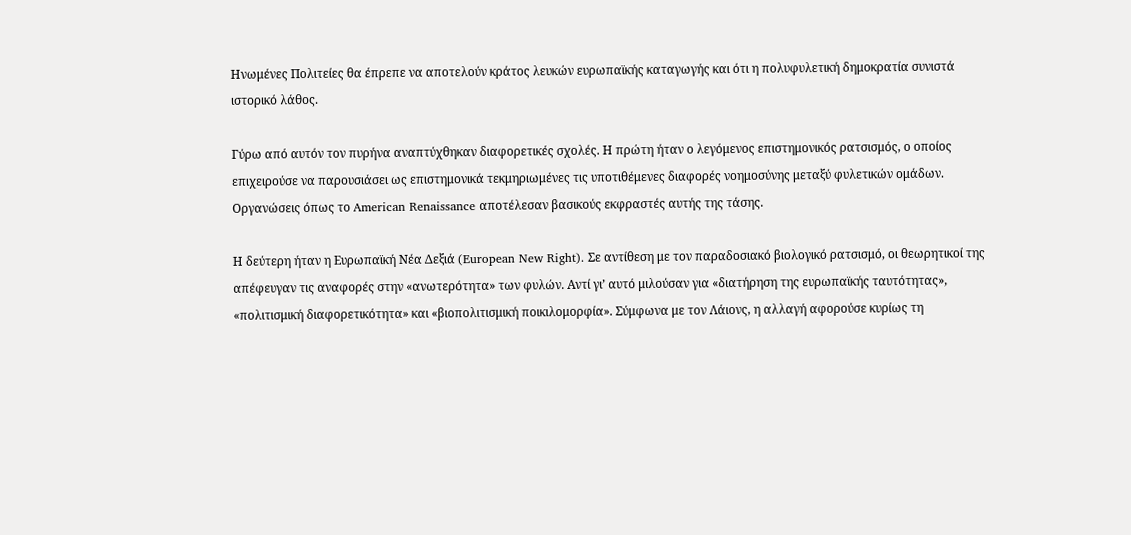Ηνωμένες Πολιτείες θα έπρεπε να αποτελούν κράτος λευκών ευρωπαϊκής καταγωγής και ότι η πολυφυλετική δημοκρατία συνιστά ιστορικό λάθος.

Γύρω από αυτόν τον πυρήνα αναπτύχθηκαν διαφορετικές σχολές. Η πρώτη ήταν ο λεγόμενος επιστημονικός ρατσισμός, ο οποίος επιχειρούσε να παρουσιάσει ως επιστημονικά τεκμηριωμένες τις υποτιθέμενες διαφορές νοημοσύνης μεταξύ φυλετικών ομάδων. Οργανώσεις όπως το American Renaissance αποτέλεσαν βασικούς εκφραστές αυτής της τάσης.

Η δεύτερη ήταν η Ευρωπαϊκή Νέα Δεξιά (European New Right). Σε αντίθεση με τον παραδοσιακό βιολογικό ρατσισμό, οι θεωρητικοί της απέφευγαν τις αναφορές στην «ανωτερότητα» των φυλών. Αντί γι’ αυτό μιλούσαν για «διατήρηση της ευρωπαϊκής ταυτότητας», «πολιτισμική διαφορετικότητα» και «βιοπολιτισμική ποικιλομορφία». Σύμφωνα με τον Λάιονς, η αλλαγή αφορούσε κυρίως τη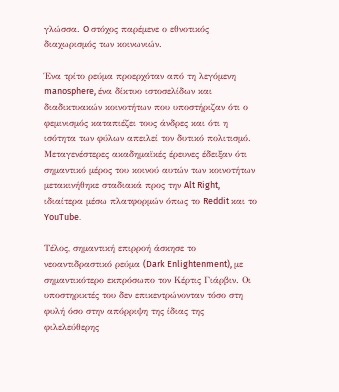γλώσσα. O στόχος παρέμενε ο εθνοτικός διαχωρισμός των κοινωνιών.

Ένα τρίτο ρεύμα προερχόταν από τη λεγόμενη manosphere, ένα δίκτυο ιστοσελίδων και διαδικτυακών κοινοτήτων που υποστήριζαν ότι ο φεμινισμός καταπιέζει τους άνδρες και ότι η ισότητα των φύλων απειλεί τον δυτικό πολιτισμό. Μεταγενέστερες ακαδημαϊκές έρευνες έδειξαν ότι σημαντικό μέρος του κοινού αυτών των κοινοτήτων μετακινήθηκε σταδιακά προς την Alt Right, ιδιαίτερα μέσω πλατφορμών όπως το Reddit και το YouTube.

Τέλος, σημαντική επιρροή άσκησε το νεοαντιδραστικό ρεύμα (Dark Enlightenment), με σημαντικότερο εκπρόσωπο τον Κέρτις Γιάρβιν. Οι υποστηρικτές του δεν επικεντρώνονταν τόσο στη φυλή όσο στην απόρριψη της ίδιας της φιλελεύθερης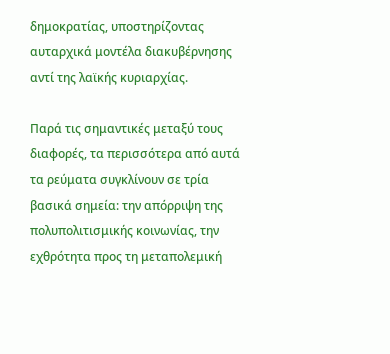δημοκρατίας, υποστηρίζοντας αυταρχικά μοντέλα διακυβέρνησης αντί της λαϊκής κυριαρχίας.

Παρά τις σημαντικές μεταξύ τους διαφορές, τα περισσότερα από αυτά τα ρεύματα συγκλίνουν σε τρία βασικά σημεία: την απόρριψη της πολυπολιτισμικής κοινωνίας, την εχθρότητα προς τη μεταπολεμική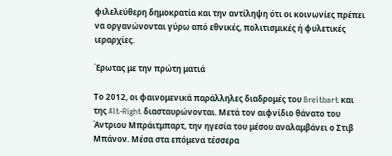φιλελεύθερη δημοκρατία και την αντίληψη ότι οι κοινωνίες πρέπει να οργανώνονται γύρω από εθνικές, πολιτισμικές ή φυλετικές ιεραρχίες.

Έρωτας με την πρώτη ματιά

Το 2012, οι φαινομενικά παράλληλες διαδρομές του Breitbart και της Alt-Right διασταυρώνονται. Μετά τον αιφνίδιο θάνατο του Άντριου Μπράιτμπαρτ, την ηγεσία του μέσου αναλαμβάνει ο Στιβ Μπάνον. Μέσα στα επόμενα τέσσερα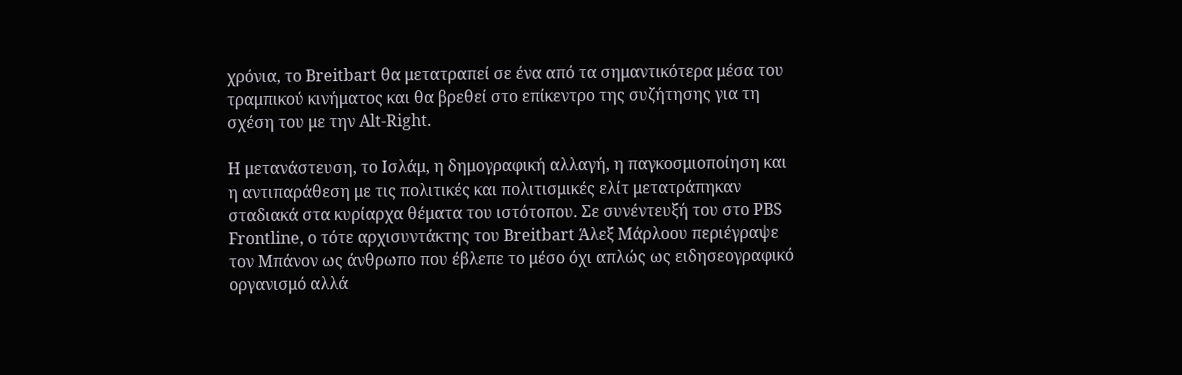χρόνια, το Breitbart θα μετατραπεί σε ένα από τα σημαντικότερα μέσα του τραμπικού κινήματος και θα βρεθεί στο επίκεντρο της συζήτησης για τη σχέση του με την Alt-Right.

Η μετανάστευση, το Ισλάμ, η δημογραφική αλλαγή, η παγκοσμιοποίηση και η αντιπαράθεση με τις πολιτικές και πολιτισμικές ελίτ μετατράπηκαν σταδιακά στα κυρίαρχα θέματα του ιστότοπου. Σε συνέντευξή του στο PBS Frontline, ο τότε αρχισυντάκτης του Breitbart Άλεξ Μάρλοου περιέγραψε τον Μπάνον ως άνθρωπο που έβλεπε το μέσο όχι απλώς ως ειδησεογραφικό οργανισμό αλλά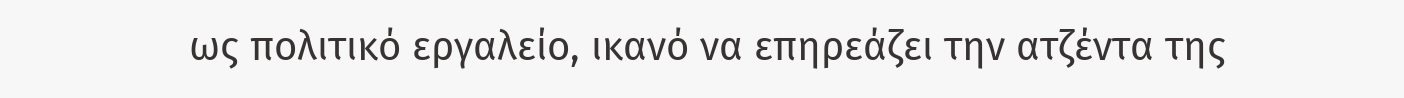ως πολιτικό εργαλείο, ικανό να επηρεάζει την ατζέντα της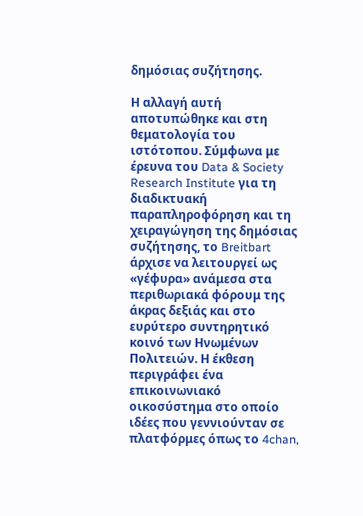δημόσιας συζήτησης.

Η αλλαγή αυτή αποτυπώθηκε και στη θεματολογία του ιστότοπου. Σύμφωνα με έρευνα του Data & Society Research Institute για τη διαδικτυακή παραπληροφόρηση και τη χειραγώγηση της δημόσιας συζήτησης, το Breitbart άρχισε να λειτουργεί ως «γέφυρα» ανάμεσα στα περιθωριακά φόρουμ της άκρας δεξιάς και στο ευρύτερο συντηρητικό κοινό των Ηνωμένων Πολιτειών. Η έκθεση περιγράφει ένα επικοινωνιακό οικοσύστημα στο οποίο ιδέες που γεννιούνταν σε πλατφόρμες όπως το 4chan,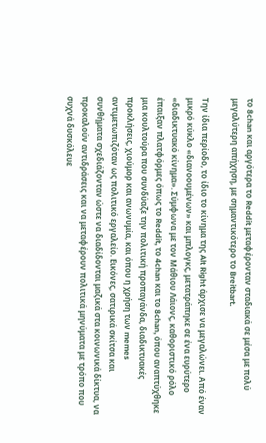το 8chan και αργότερα το Reddit μεταφέρονταν σταδιακά σε μέσα με πολύ μεγαλύτερη απήχηση, με σημαντικότερο το Breitbart.

Την ίδια περίοδο, το ίδιο το κίνημα της Alt Right άρχισε να μεγαλώνει. Από έναν μικρό κύκλο «διανοουμένων» και μπλογκς, μετατράπηκε σε ένα ευρύτερο «διαδικτυακό κίνημα». Σύμφωνα με τον Μάθιου Λάιονς, καθοριστικό ρόλο έπαιξαν πλατφόρμες όπως το Reddit, το 4chan και το 8chan, όπου αναπτύχθηκε μια κουλτούρα που συνδύαζε την πολιτική προπαγάνδα, διαδικτυακές προκλήσεις, χιούμορ και ανωνυμία, και όπου η χρήση των memes αντιμετωπιζόταν ως πολιτικό εργαλείο. Εικόνες, σατιρικά σκίτσα και συνθήματα σχεδιάζονταν ώστε να διαδίδονται μαζικά στα κοινωνικά δίκτυα, να προκαλούν αντιδράσεις και να μεταφέρουν πολιτικά μηνύματα με τρόπο που συχνά δυσκόλευε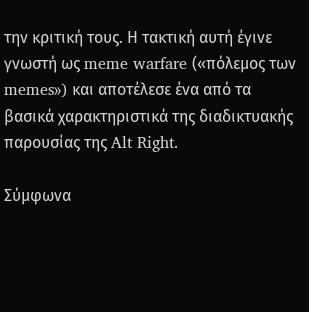την κριτική τους. Η τακτική αυτή έγινε γνωστή ως meme warfare («πόλεμος των memes») και αποτέλεσε ένα από τα βασικά χαρακτηριστικά της διαδικτυακής παρουσίας της Alt Right.

Σύμφωνα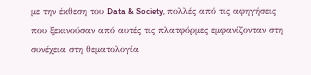με την έκθεση του Data & Society, πολλές από τις αφηγήσεις που ξεκινούσαν από αυτές τις πλατφόρμες εμφανίζονταν στη συνέχεια στη θεματολογία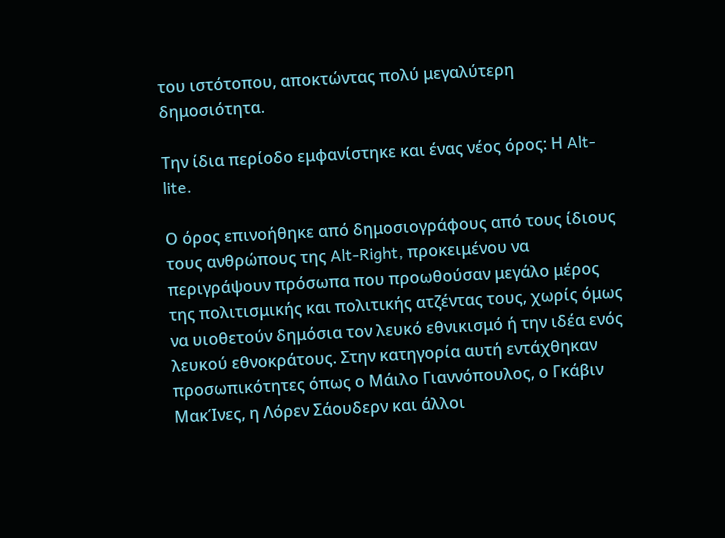του ιστότοπου, αποκτώντας πολύ μεγαλύτερη δημοσιότητα.

Την ίδια περίοδο εμφανίστηκε και ένας νέος όρος: Η Alt-lite.

Ο όρος επινοήθηκε από δημοσιογράφους από τους ίδιους τους ανθρώπους της Alt-Right, προκειμένου να περιγράψουν πρόσωπα που προωθούσαν μεγάλο μέρος της πολιτισμικής και πολιτικής ατζέντας τους, χωρίς όμως να υιοθετούν δημόσια τον λευκό εθνικισμό ή την ιδέα ενός λευκού εθνοκράτους. Στην κατηγορία αυτή εντάχθηκαν προσωπικότητες όπως ο Μάιλο Γιαννόπουλος, ο Γκάβιν ΜακΊνες, η Λόρεν Σάουδερν και άλλοι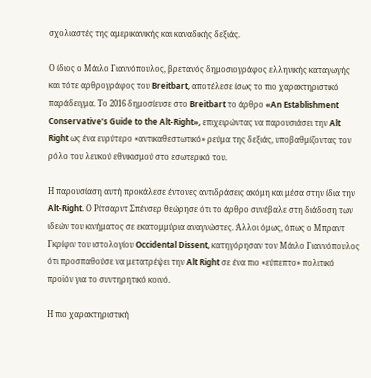σχολιαστές της αμερικανικής και καναδικής δεξιάς.

Ο ίδιος ο Μάιλο Γιαννόπουλος, βρετανός δημοσιογράφος ελληνικής καταγωγής και τότε αρθρογράφος του Breitbart, αποτέλεσε ίσως το πιο χαρακτηριστικό παράδειγμα. Το 2016 δημοσίευσε στο Breitbart το άρθρο «An Establishment Conservative’s Guide to the Alt-Right», επιχειρώντας να παρουσιάσει την Alt Right ως ένα ευρύτερο «αντικαθεστωτικό» ρεύμα της δεξιάς, υποβαθμίζοντας τον ρόλο του λευκού εθνικισμού στο εσωτερικό του.

Η παρουσίαση αυτή προκάλεσε έντονες αντιδράσεις ακόμη και μέσα στην ίδια την Alt-Right. Ο Ρίτσαρντ Σπένσερ θεώρησε ότι το άρθρο συνέβαλε στη διάδοση των ιδεών του κινήματος σε εκατομμύρια αναγνώστες. Άλλοι όμως, όπως ο Μπραντ Γκρίφιν του ιστολογίου Occidental Dissent, κατηγόρησαν τον Μάιλο Γιαννόπουλος ότι προσπαθούσε να μετατρέψει την Alt Right σε ένα πιο «εύπεπτο» πολιτικό προϊόν για το συντηρητικό κοινό.

Η πιο χαρακτηριστική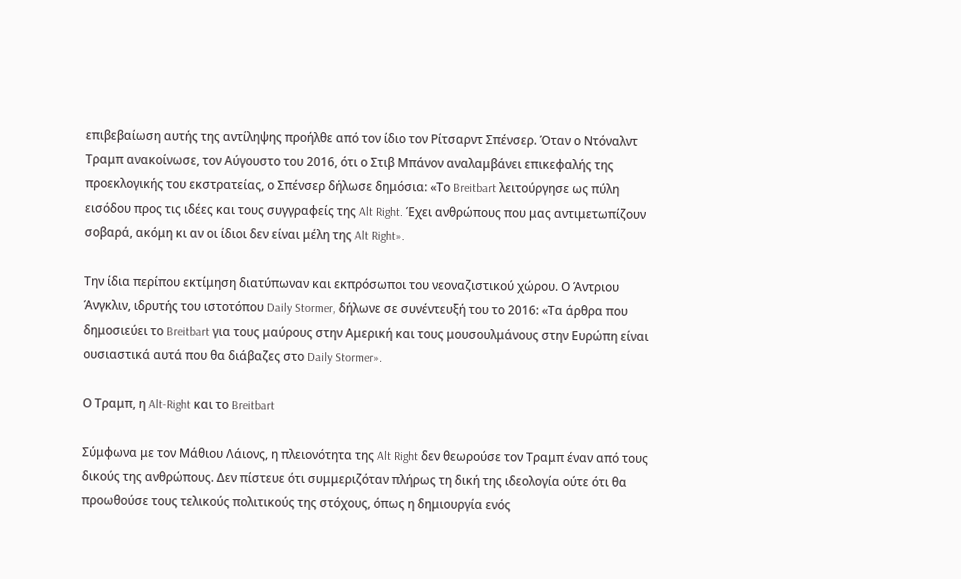επιβεβαίωση αυτής της αντίληψης προήλθε από τον ίδιο τον Ρίτσαρντ Σπένσερ. Όταν ο Ντόναλντ Τραμπ ανακοίνωσε, τον Αύγουστο του 2016, ότι ο Στιβ Μπάνον αναλαμβάνει επικεφαλής της προεκλογικής του εκστρατείας, ο Σπένσερ δήλωσε δημόσια: «Το Breitbart λειτούργησε ως πύλη εισόδου προς τις ιδέες και τους συγγραφείς της Alt Right. Έχει ανθρώπους που μας αντιμετωπίζουν σοβαρά, ακόμη κι αν οι ίδιοι δεν είναι μέλη της Alt Right».

Την ίδια περίπου εκτίμηση διατύπωναν και εκπρόσωποι του νεοναζιστικού χώρου. Ο Άντριου Άνγκλιν, ιδρυτής του ιστοτόπου Daily Stormer, δήλωνε σε συνέντευξή του το 2016: «Τα άρθρα που δημοσιεύει το Breitbart για τους μαύρους στην Αμερική και τους μουσουλμάνους στην Ευρώπη είναι ουσιαστικά αυτά που θα διάβαζες στο Daily Stormer».

Ο Τραμπ, η Alt-Right και το Breitbart

Σύμφωνα με τον Μάθιου Λάιονς, η πλειονότητα της Alt Right δεν θεωρούσε τον Τραμπ έναν από τους δικούς της ανθρώπους. Δεν πίστευε ότι συμμεριζόταν πλήρως τη δική της ιδεολογία ούτε ότι θα προωθούσε τους τελικούς πολιτικούς της στόχους, όπως η δημιουργία ενός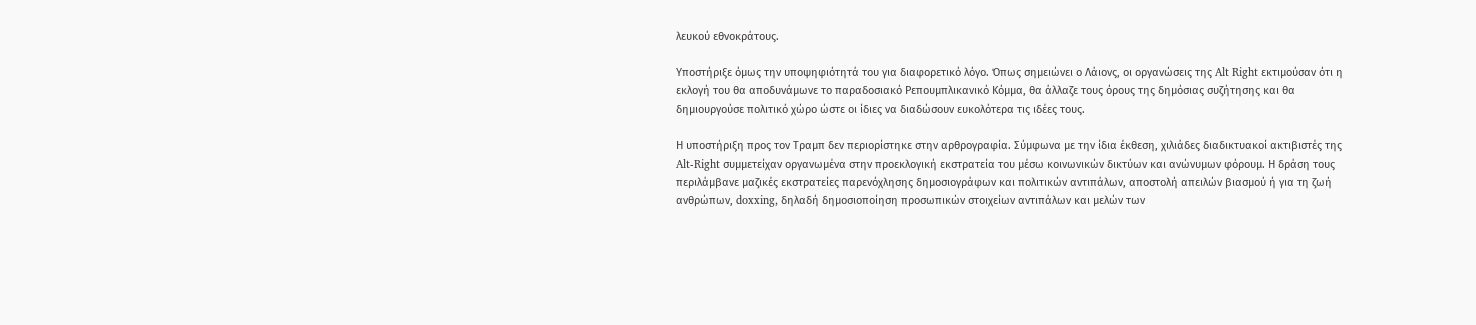λευκού εθνοκράτους.

Υποστήριξε όμως την υποψηφιότητά του για διαφορετικό λόγο. Όπως σημειώνει ο Λάιονς, οι οργανώσεις της Alt Right εκτιμούσαν ότι η εκλογή του θα αποδυνάμωνε το παραδοσιακό Ρεπουμπλικανικό Κόμμα, θα άλλαζε τους όρους της δημόσιας συζήτησης και θα δημιουργούσε πολιτικό χώρο ώστε οι ίδιες να διαδώσουν ευκολότερα τις ιδέες τους.

Η υποστήριξη προς τον Τραμπ δεν περιορίστηκε στην αρθρογραφία. Σύμφωνα με την ίδια έκθεση, χιλιάδες διαδικτυακοί ακτιβιστές της Alt-Right συμμετείχαν οργανωμένα στην προεκλογική εκστρατεία του μέσω κοινωνικών δικτύων και ανώνυμων φόρουμ. Η δράση τους περιλάμβανε μαζικές εκστρατείες παρενόχλησης δημοσιογράφων και πολιτικών αντιπάλων, αποστολή απειλών βιασμού ή για τη ζωή ανθρώπων, doxxing, δηλαδή δημοσιοποίηση προσωπικών στοιχείων αντιπάλων και μελών των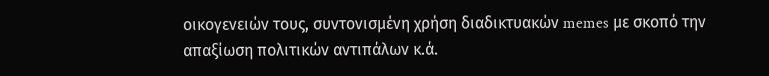οικογενειών τους, συντονισμένη χρήση διαδικτυακών memes με σκοπό την απαξίωση πολιτικών αντιπάλων κ.ά.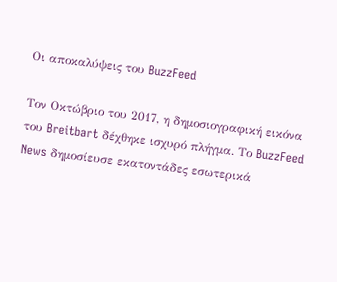Οι αποκαλύψεις του BuzzFeed

Τον Οκτώβριο του 2017, η δημοσιογραφική εικόνα του Breitbart δέχθηκε ισχυρό πλήγμα. Το BuzzFeed News δημοσίευσε εκατοντάδες εσωτερικά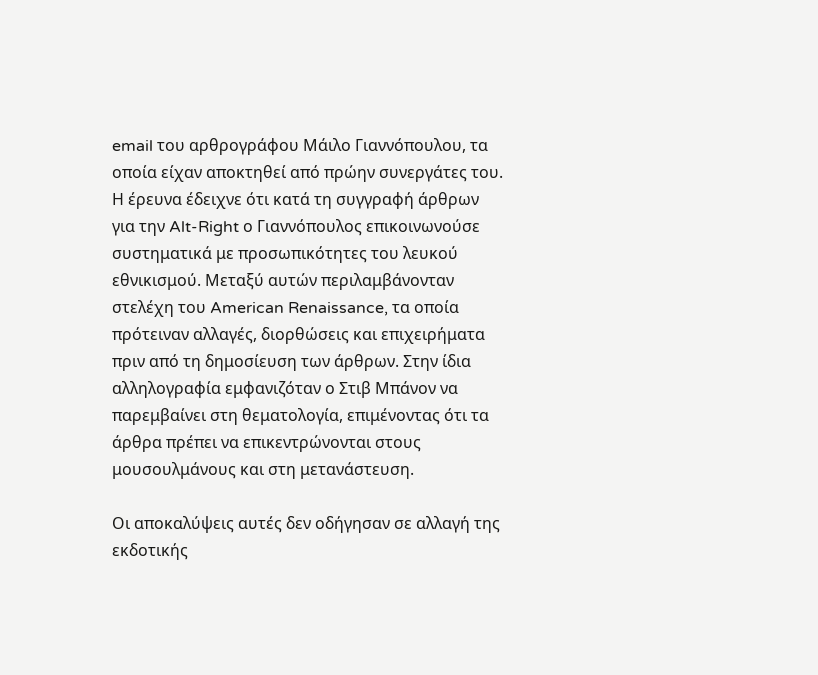email του αρθρογράφου Μάιλο Γιαννόπουλου, τα οποία είχαν αποκτηθεί από πρώην συνεργάτες του. Η έρευνα έδειχνε ότι κατά τη συγγραφή άρθρων για την Alt-Right ο Γιαννόπουλος επικοινωνούσε συστηματικά με προσωπικότητες του λευκού εθνικισμού. Μεταξύ αυτών περιλαμβάνονταν στελέχη του American Renaissance, τα οποία πρότειναν αλλαγές, διορθώσεις και επιχειρήματα πριν από τη δημοσίευση των άρθρων. Στην ίδια αλληλογραφία εμφανιζόταν ο Στιβ Μπάνον να παρεμβαίνει στη θεματολογία, επιμένοντας ότι τα άρθρα πρέπει να επικεντρώνονται στους μουσουλμάνους και στη μετανάστευση.

Οι αποκαλύψεις αυτές δεν οδήγησαν σε αλλαγή της εκδοτικής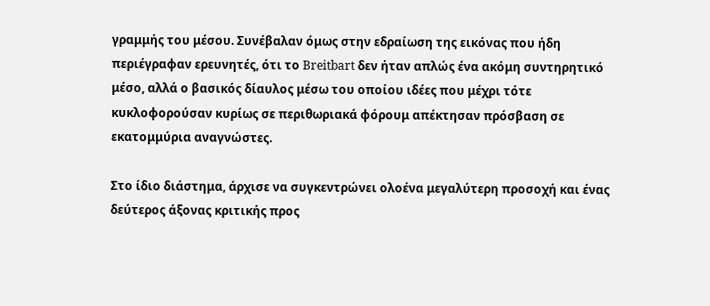γραμμής του μέσου. Συνέβαλαν όμως στην εδραίωση της εικόνας που ήδη περιέγραφαν ερευνητές, ότι το Breitbart δεν ήταν απλώς ένα ακόμη συντηρητικό μέσο, αλλά ο βασικός δίαυλος μέσω του οποίου ιδέες που μέχρι τότε κυκλοφορούσαν κυρίως σε περιθωριακά φόρουμ απέκτησαν πρόσβαση σε εκατομμύρια αναγνώστες.

Στο ίδιο διάστημα, άρχισε να συγκεντρώνει ολοένα μεγαλύτερη προσοχή και ένας δεύτερος άξονας κριτικής προς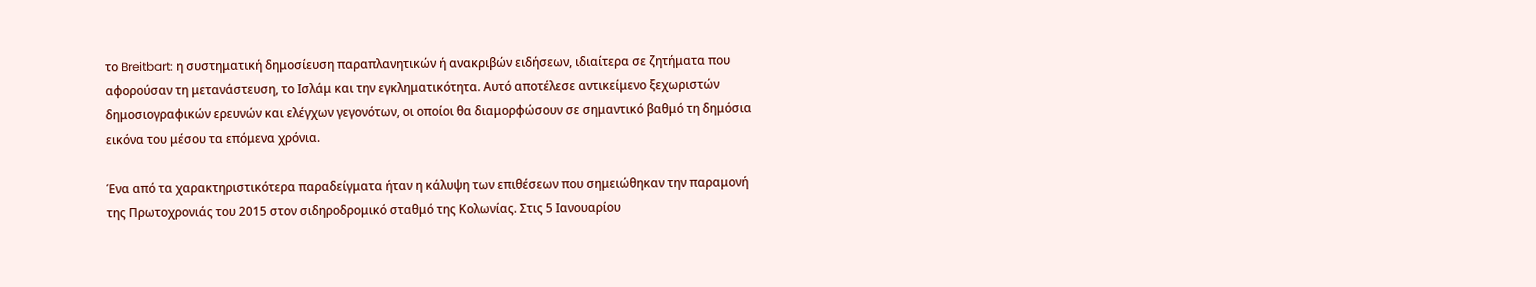το Breitbart: η συστηματική δημοσίευση παραπλανητικών ή ανακριβών ειδήσεων, ιδιαίτερα σε ζητήματα που αφορούσαν τη μετανάστευση, το Ισλάμ και την εγκληματικότητα. Αυτό αποτέλεσε αντικείμενο ξεχωριστών δημοσιογραφικών ερευνών και ελέγχων γεγονότων, οι οποίοι θα διαμορφώσουν σε σημαντικό βαθμό τη δημόσια εικόνα του μέσου τα επόμενα χρόνια.

Ένα από τα χαρακτηριστικότερα παραδείγματα ήταν η κάλυψη των επιθέσεων που σημειώθηκαν την παραμονή της Πρωτοχρονιάς του 2015 στον σιδηροδρομικό σταθμό της Κολωνίας. Στις 5 Ιανουαρίου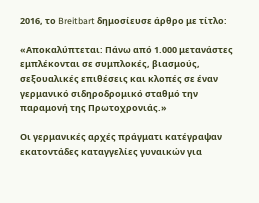2016, το Breitbart δημοσίευσε άρθρο με τίτλο:

«Αποκαλύπτεται: Πάνω από 1.000 μετανάστες εμπλέκονται σε συμπλοκές, βιασμούς, σεξουαλικές επιθέσεις και κλοπές σε έναν γερμανικό σιδηροδρομικό σταθμό την παραμονή της Πρωτοχρονιάς.»

Οι γερμανικές αρχές πράγματι κατέγραψαν εκατοντάδες καταγγελίες γυναικών για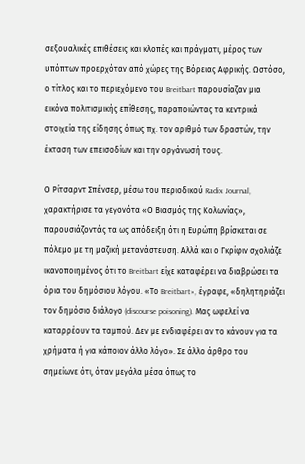σεξουαλικές επιθέσεις και κλοπές και πράγματι, μέρος των υπόπτων προερχόταν από χώρες της Βόρειας Αφρικής. Ωστόσο, ο τίτλος και το περιεχόμενο του Breitbart παρουσίαζαν μια εικόνα πολιτισμικής επίθεσης, παραποιώντας τα κεντρικά στοιχεία της είδησης όπως πχ. τον αριθμό των δραστών, την έκταση των επεισοδίων και την οργάνωσή τους.

Ο Ρίτσαρντ Σπένσερ, μέσω του περιοδικού Radix Journal, χαρακτήρισε τα γεγονότα «Ο Βιασμός της Κολωνίας», παρουσιάζοντάς τα ως απόδειξη ότι η Ευρώπη βρίσκεται σε πόλεμο με τη μαζική μετανάστευση. Αλλά και ο Γκρίφιν σχολιάζε ικανοποιημένος ότι το Breitbart είχε καταφέρει να διαβρώσει τα όρια του δημόσιου λόγου. «Το Breitbart», έγραφε, «δηλητηριάζει τον δημόσιο διάλογο (discourse poisoning). Μας ωφελεί να καταρρέουν τα ταμπού. Δεν με ενδιαφέρει αν το κάνουν για τα χρήματα ή για κάποιον άλλο λόγο». Σε άλλο άρθρο του σημείωνε ότι, όταν μεγάλα μέσα όπως το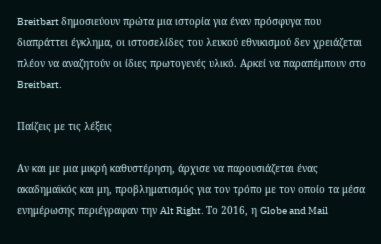Breitbart δημοσιεύουν πρώτα μια ιστορία για έναν πρόσφυγα που διαπράττει έγκλημα, οι ιστοσελίδες του λευκού εθνικισμού δεν χρειάζεται πλέον να αναζητούν οι ίδιες πρωτογενές υλικό. Αρκεί να παραπέμπουν στο Breitbart.

Παίζεις με τις λέξεις

Αν και με μια μικρή καθυστέρηση, άρχισε να παρουσιάζεται ένας ακαδημαϊκός και μη, προβληματισμός για τον τρόπο με τον οποίο τα μέσα ενημέρωσης περιέγραφαν την Alt Right. Το 2016, η Globe and Mail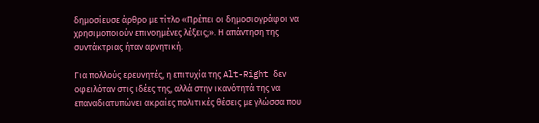δημοσίευσε άρθρο με τίτλο «Πρέπει οι δημοσιογράφοι να χρησιμοποιούν επινοημένες λέξεις;». Η απάντηση της συντάκτριας ήταν αρνητική.

Για πολλούς ερευνητές, η επιτυχία της Alt-Right δεν οφειλόταν στις ιδέες της, αλλά στην ικανότητά της να επαναδιατυπώνει ακραίες πολιτικές θέσεις με γλώσσα που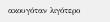ακουγόταν λιγότερο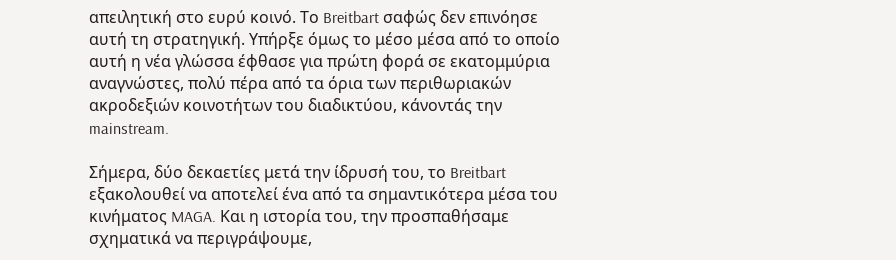απειλητική στο ευρύ κοινό. Το Breitbart σαφώς δεν επινόησε αυτή τη στρατηγική. Υπήρξε όμως το μέσο μέσα από το οποίο αυτή η νέα γλώσσα έφθασε για πρώτη φορά σε εκατομμύρια αναγνώστες, πολύ πέρα από τα όρια των περιθωριακών ακροδεξιών κοινοτήτων του διαδικτύου, κάνοντάς την mainstream.

Σήμερα, δύο δεκαετίες μετά την ίδρυσή του, το Breitbart εξακολουθεί να αποτελεί ένα από τα σημαντικότερα μέσα του κινήματος MAGA. Και η ιστορία του, την προσπαθήσαμε σχηματικά να περιγράψουμε,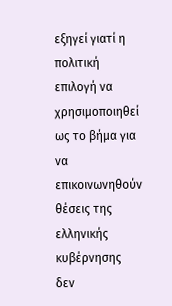εξηγεί γιατί η πολιτική επιλογή να χρησιμοποιηθεί ως το βήμα για να επικοινωνηθούν θέσεις της ελληνικής κυβέρνησης δεν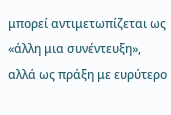μπορεί αντιμετωπίζεται ως «άλλη μια συνέντευξη», αλλά ως πράξη με ευρύτερο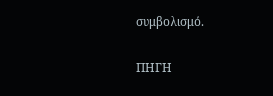συμβολισμό.

ΠΗΓΗ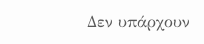Δεν υπάρχουν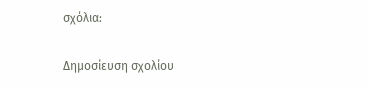σχόλια:

Δημοσίευση σχολίου